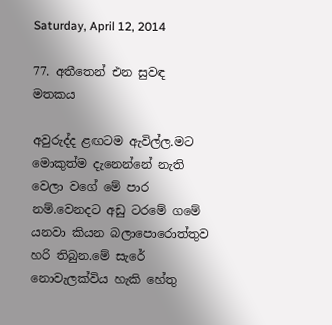Saturday, April 12, 2014

77. අතීතෙන් එන සුවඳ මතකය

අවුරුද්ද ළඟටම ඇවිල්ල.මට මොකුත්ම දැනෙන්නේ නැති වෙලා වගේ මේ පාර නම්.වෙනදට අඩු ටරමේ ගමේ යනවා කියන බලාපොරොත්තුව හරි තිබුන.මේ සැරේ නොවැලක්විය හැකි හේතු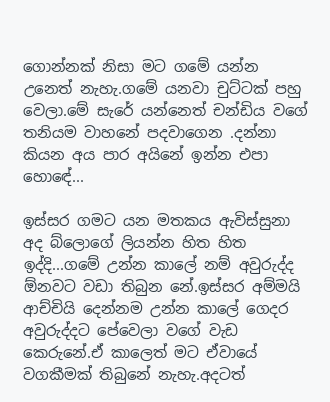ගොන්නක් නිසා මට ගමේ යන්න උනෙත් නැහැ.ගමේ යනවා චුට්ටක් පහු වෙලා.මේ සැරේ යන්නෙත් චන්ඩිය වගේ තනියම වාහනේ පදවාගෙන .දන්නා කියන අය පාර අයිනේ ඉන්න එපා හොඳේ...

ඉස්සර ගමට යන මතකය ඇවිස්සුනා අද බ්ලොගේ ලියන්න හිත හිත ඉද්දි...ගමේ උන්න කාලේ නම් අවුරුද්ද ඕනවට වඩා තිබුන නේ.ඉස්සර අම්මයි ආච්චියි දෙන්නම උන්න කාලේ ගෙදර අවුරුද්දට පේවෙලා වගේ වැඩ කෙරුනේ.ඒ කාලෙත් මට ඒවායේ වගකීමක් තිබුනේ නැහැ.අදටත්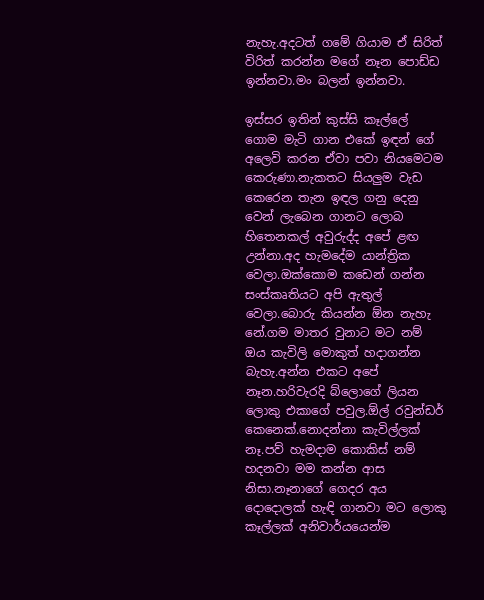නැහැ.අදටත් ගමේ ගියාම ඒ සිරිත් විරිත් කරන්න මගේ නෑන පොඩ්ඩ ඉන්නවා.මං බලන් ඉන්නවා.

ඉස්සර ඉතින් කුස්සි කෑල්ලේ ගොම මැටි ගාන එකේ ඉඳන් ගේ අලෙවි කරන ඒවා පවා නියමෙටම කෙරුණා.නැකතට සියලුම වැඩ කෙරෙන තැන ඉඳල ගනු දෙනු වෙන් ලැබෙන ගානට ලොබ හිතෙනකල් අවුරුද්ද අපේ ළඟ උන්නා.අද හැමදේම යාන්ත්‍රික වෙලා.ඔක්කොම කඩෙන් ගන්න සංස්කෘතියට අපි ඇතුල් වෙලා.බොරු කියන්න ඕන නැහැ නේ.ගම මාතර වුනාට මට නම් ඔය කැවිලි මොකුත් හදාගන්න බැහැ.අන්න එකට අපේ නෑන.හරිවැරදි බ්ලොගේ ලියන ලොකු එකාගේ පවුල.ඕල් රවුන්ඩර් කෙනෙක්.නොදන්නා කැවිල්ලක් නෑ.පව් හැමදාම කොකිස් නම් හදනවා මම කන්න ආස නිසා.නෑනාගේ ගෙදර අය දොදොලක් හැඳි ගානවා මට ලොකු කෑල්ලක් අනිවාර්යයෙන්ම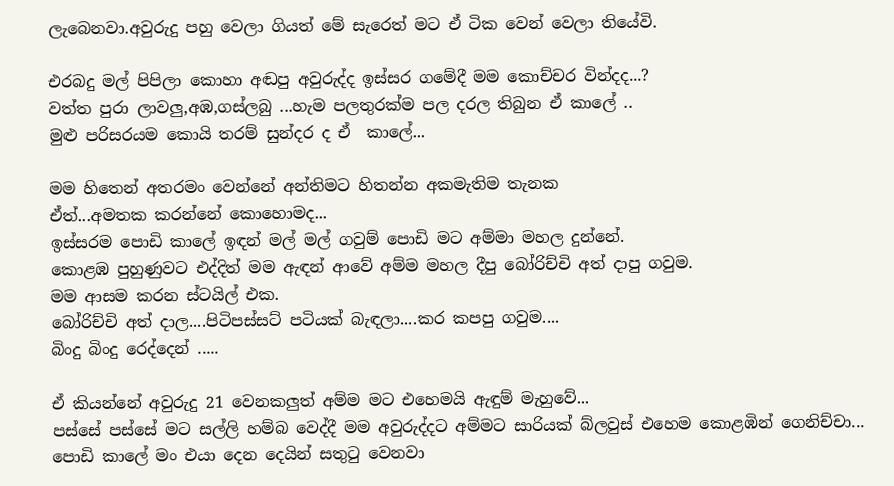ලැබෙනවා.අවුරුදු පහු වෙලා ගියත් මේ සැරෙත් මට ඒ ටික වෙන් වෙලා තියේවි.

එරබදු මල් පිපිලා කොහා අඬපු අවුරුද්ද ඉස්සර ගමේදී මම කොච්චර වින්දද...?
වත්ත පුරා ලාවලු,අඹ,ගස්ලබු ...හැම පලතුරක්ම පල දරල තිබුන ඒ කාලේ ..
මුළු පරිසරයම කොයි තරම් සුන්දර ද ඒ  කාලේ...

මම හිතෙන් අතරමං වෙන්නේ අන්තිමට හිතන්න අකමැතිම තැනක
ඒත්...අමතක කරන්නේ කොහොමද...
ඉස්සරම පොඩි කාලේ ඉඳන් මල් මල් ගවුම් පොඩි මට අම්මා මහල දුන්නේ.
කොළඹ පුහුණුවට එද්දිත් මම ඇඳන් ආවේ අම්ම මහල දීපු බෝරිච්චි අත් දාපු ගවුම.
මම ආසම කරන ස්ටයිල් එක.
බෝරිච්චි අත් දාල....පිටිපස්සට් පටියක් බැඳලා....කර කපපු ගවුම....
බිංදු බිංදු රෙද්දෙන් .....

ඒ කියන්නේ අවුරුදු 21 වෙනකලුත් අම්ම මට එහෙමයි ඇඳුම් මැහුවේ...
පස්සේ පස්සේ මට සල්ලි හම්බ වෙද්දී මම අවුරුද්දට අම්මට සාරියක් බ්ලවුස් එහෙම කොළඹින් ගෙනිච්චා...
පොඩි කාලේ මං එයා දෙන දෙයින් සතුටු වෙනවා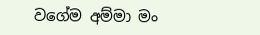වගේම අම්මා මං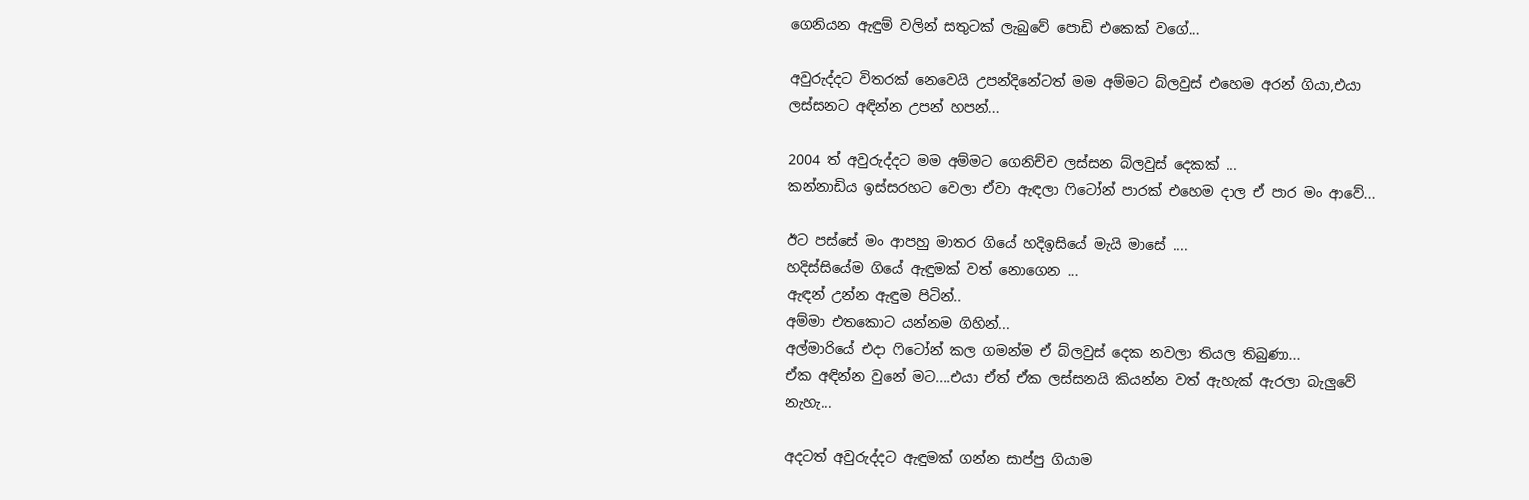ගෙනියන ඇඳුම් වලින් සතුටක් ලැබුවේ පොඩි එකෙක් වගේ...

අවුරුද්දට විතරක් නෙවෙයි උපන්දිනේටත් මම අම්මට බ්ලවුස් එහෙම අරන් ගියා,එයා ලස්සනට අඳින්න උපන් හපන්...

2004 ත් අවුරුද්දට මම අම්මට ගෙනිච්ච ලස්සන බ්ලවුස් දෙකක් ...
කන්නාඩිය ඉස්සරහට වෙලා ඒවා ඇඳලා ෆිටෝන් පාරක් එහෙම දාල ඒ පාර මං ආවේ...

ඊට පස්සේ මං ආපහු මාතර ගියේ හදිඉසියේ මැයි මාසේ ....
හදිස්සියේම ගියේ ඇඳුමක් වත් නොගෙන ...
ඇඳන් උන්න ඇඳුම පිටින්..
අම්මා එතකොට යන්නම ගිහින්...
අල්මාරියේ එදා ෆිටෝන් කල ගමන්ම ඒ බ්ලවුස් දෙක නවලා තියල තිබුණා...
ඒක අඳින්න වුනේ මට....එයා ඒත් ඒක ලස්සනයි කියන්න වත් ඇහැක් ඇරලා බැලුවේ නැහැ...

අදටත් අවුරුද්දට ඇඳුමක් ගන්න සාප්පු ගියාම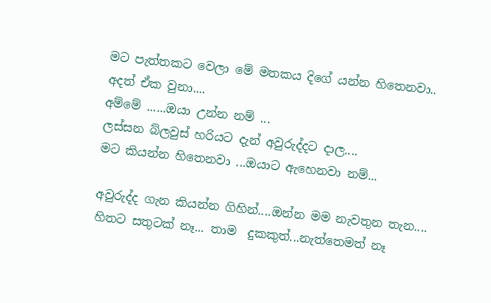මට පැත්තකට වෙලා මේ මතකය දිගේ යන්න හිතෙනවා..
අදත් ඒක වුනා....
අම්මේ ......ඔයා උන්න නම් ...
ලස්සන බ්ලවුස් හරියට දැන් අවුරුද්දට දාල....
මට කියන්න හිතෙනවා ...ඔයාට ඇහෙනවා නම්...

අවුරුද්ද ගැන කියන්න ගිහින්....ඔන්න මම නැවතුන තැන....
හිතට සතුටක් නෑ... තාම  දුකකුත්...නැත්තෙමත් නෑ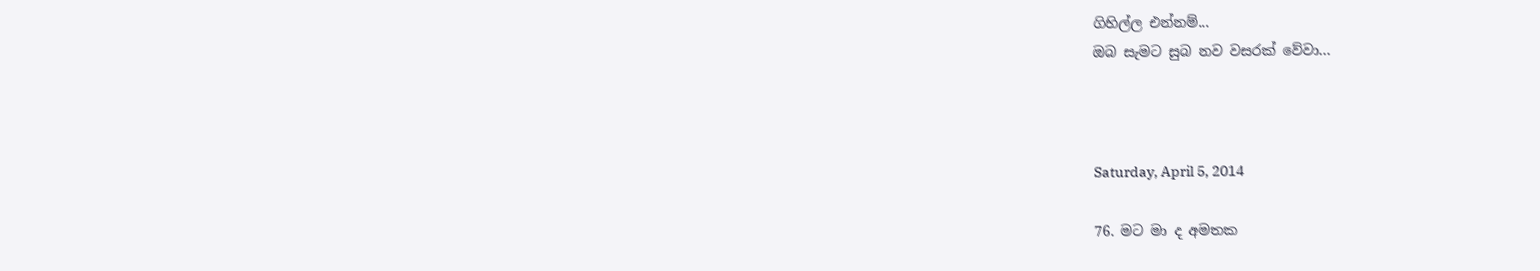ගිහිල්ල එන්නම්...
ඔබ සැමට සුබ නව වසරක් වේවා...



Saturday, April 5, 2014

76. මට මා ද අමතක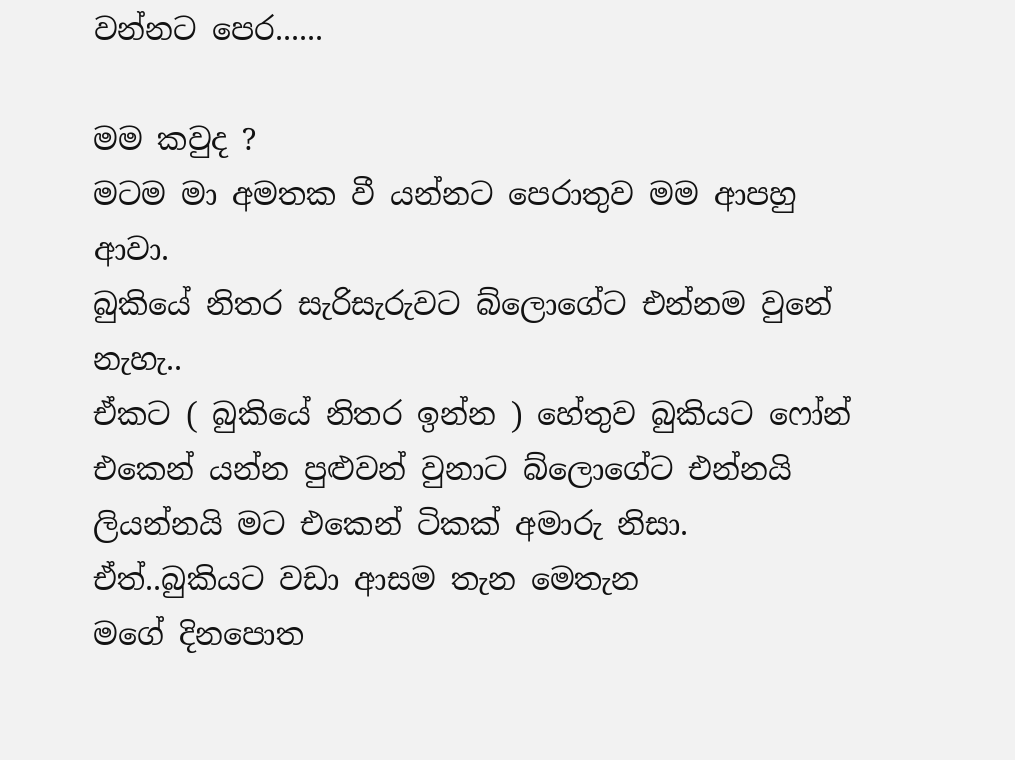වන්නට පෙර......

මම කවුද ?
මටම මා අමතක වී යන්නට පෙරාතුව මම ආපහු ආවා.
බුකියේ නිතර සැරිසැරුවට බ්ලොගේට එන්නම වුනේ නැහැ..
ඒකට ( බුකියේ නිතර ඉන්න ) හේතුව බුකියට ෆෝන් එකෙන් යන්න පුළුවන් වුනාට බ්ලොගේට එන්නයි ලියන්නයි මට එකෙන් ටිකක් අමාරු නිසා.
ඒත්..බුකියට වඩා ආසම තැන මෙතැන
මගේ දිනපොත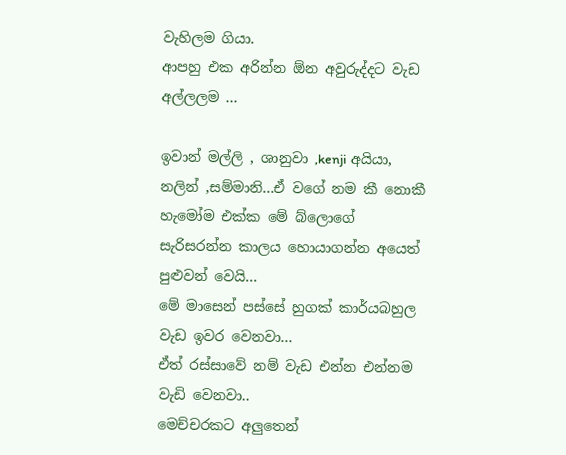වැහිලම ගියා.
ආපහු එක අරින්න ඕන අවුරුද්දට වැඩ අල්ලලම ...

ඉවාන් මල්ලි , ශානුවා ,kenji අයියා, නලින් ,සම්මානි...ඒ වගේ නම කී නොකී හැමෝම එක්ක මේ බ්ලොගේ සැරිසරන්න කාලය හොයාගන්න අයෙත් පුළුවන් වෙයි...
මේ මාසෙන් පස්සේ හුගක් කාර්යබහුල වැඩ ඉවර වෙනවා...
ඒත් රස්සාවේ නම් වැඩ එන්න එන්නම වැඩි වෙනවා..
මෙච්චරකට අලුතෙන්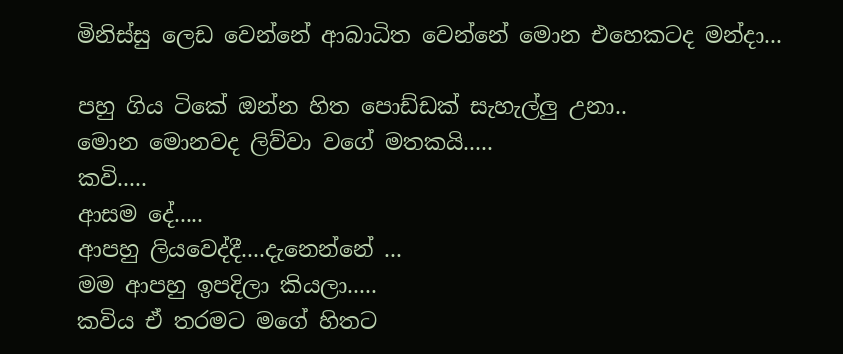මිනිස්සු ලෙඩ වෙන්නේ ආබාධිත වෙන්නේ මොන එහෙකටද මන්දා...

පහු ගිය ටිකේ ඔන්න හිත පොඩ්ඩක් සැහැල්ලු උනා..
මොන මොනවද ලිව්වා වගේ මතකයි.....
කවි.....
ආසම දේ.....
ආපහු ලියවෙද්දී....දැනෙන්නේ ...
මම ආපහු ඉපදිලා කියලා.....
කවිය ඒ තරමට මගේ හිතට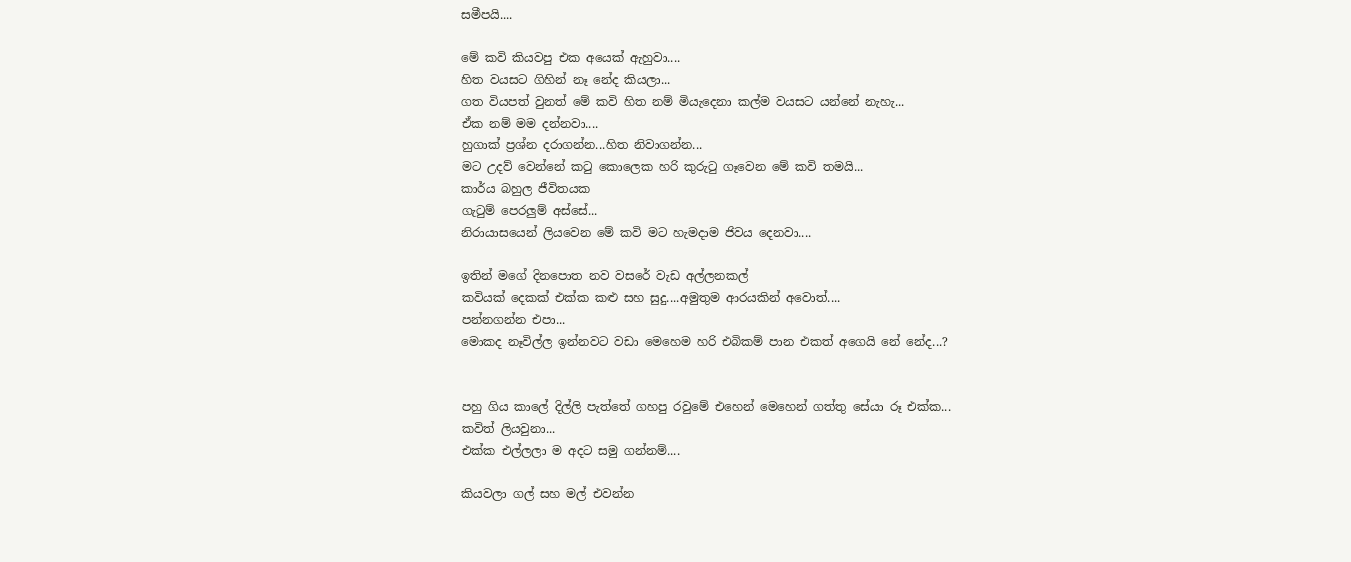සමීපයි....

මේ කවි කියවපු එක අයෙක් ඇහුවා....
හිත වයසට ගිහින් නෑ නේද කියලා...
ගත වියපත් වුනත් මේ කවි හිත නම් මියැදෙනා කල්ම වයසට යන්නේ නැහැ...
ඒක නම් මම දන්නවා....
හුගාක් ප්‍රශ්න දරාගන්න...හිත නිවාගන්න...
මට උදව් වෙන්නේ කටු කොලෙක හරි කුරුටු ගෑවෙන මේ කවි තමයි...
කාර්ය බහුල ජීවිතයක
ගැටුම් පෙරලුම් අස්සේ...
නිරායාසයෙන් ලියවෙන මේ කවි මට හැමදාම ජිවය දෙනවා....

ඉතින් මගේ දිනපොත නව වසරේ වැඩ අල්ලනකල්
කවියක් දෙකක් එක්ක කළු සහ සුදු....අමුතුම ආරයකින් අවොත්....
පන්නගන්න එපා...
මොකද නෑවිල්ල ඉන්නවට වඩා මෙහෙම හරි එබිකම් පාන එකත් අගෙයි නේ නේද...?


පහු ගිය කාලේ දිල්ලි පැත්තේ ගහපු රවුමේ එහෙන් මෙහෙන් ගත්තු සේයා රූ එක්ක...
කවිත් ලියවුනා...
එක්ක එල්ලලා ම අදට සමු ගන්නම්....

කියවලා ගල් සහ මල් එවන්න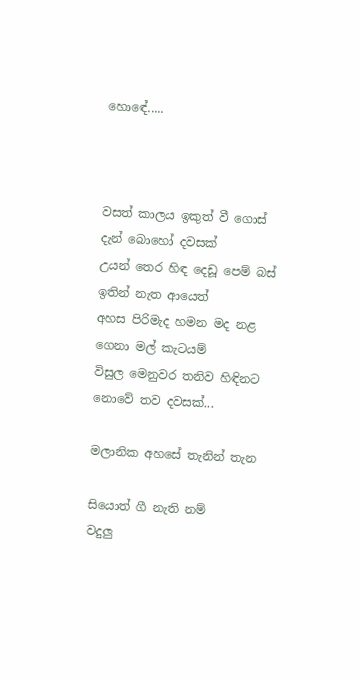හොඳේ.....



වසත් කාලය ඉකුත් වී ගොස්
දැන් බොහෝ දවසක්
උයන් තෙර හිඳ දෙඩූ පෙම් බස්
ඉතින් නැත ආයෙත්
අහස පිරිමැද හමන මද නළ
ගෙනා මල් කැටයම්
විසුල මෙනුවර තනිව හිඳිනට
නොවේ තව දවසක්...

මලානික අහසේ තැනින් තැන

සියොත් ගී නැති නම්
වදුලු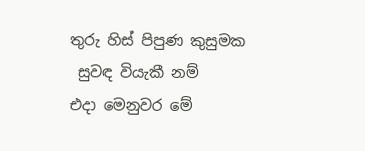තුරු හිස් පිපුණ කුසුමක
 සුවඳ වියැකී නම්
එදා මෙනුවර මේ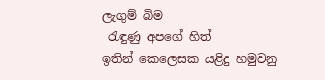ලැගුම් බිම
 රැඳුණු අපගේ හිත්
ඉතින් කෙලෙසක යළිදු හමුවනු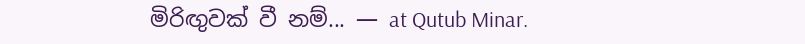මිරිඟුවක් වී නම්... — at Qutub Minar.